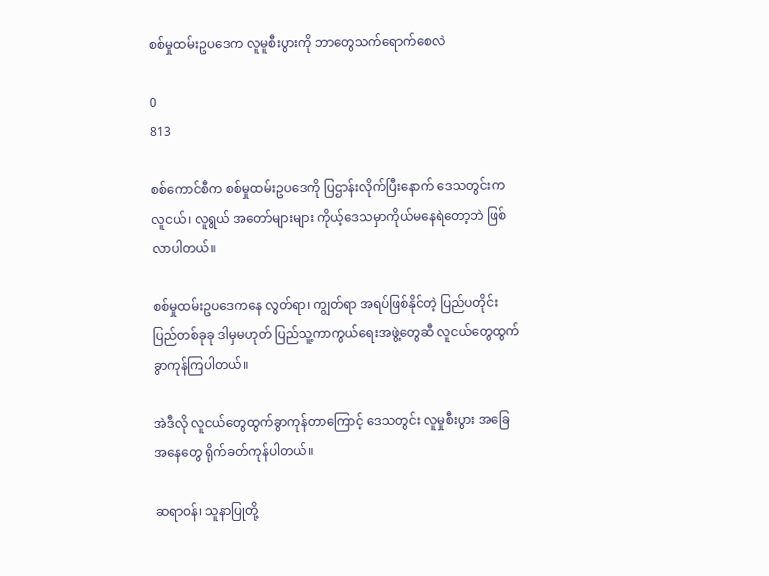စစ်မှုထမ်းဥပဒေက လူမူစီးပွားကို ဘာတွေသက်ရောက်စေလဲ

0
813

စစ်ကောင်စီက စစ်မှုထမ်းဥပဒေကို ပြဌာန်းလိုက်ပြီးနောက် ဒေသတွင်းက လူငယ်၊ လူရွယ် အတော်များများ ‌ကိုယ့်ဒေသမှာကိုယ်မနေရဲတော့ဘဲ ဖြစ်လာပါတယ်။

စစ်မှုထမ်းဥပဒေကနေ လွတ်ရာ၊ ကျွတ်ရာ အရပ်ဖြစ်နိုင်တဲ့ ပြည်ပတိုင်းပြည်တစ်ခုခု ဒါမှမဟုတ် ပြည်သူ့ကာကွယ်ရေးအဖွဲ့တွေဆီ လူငယ်တွေထွက်ခွာကုန်ကြပါတယ်။

အဲဒီလို လူငယ်တွေထွက်ခွာကုန်တာကြောင့် ဒေသတွင်း လူမှုစီးပွား အခြေအနေတွေ ရိုက်ခတ်ကုန်ပါတယ်။

ဆရာဝန်၊ သူနာပြုတို့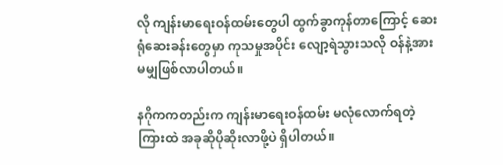လို ကျန်းမာရေးဝန်ထမ်းတွေပါ ထွက်ခွာကုန်တာကြောင့် ဆေးရုံဆေးခန်းတွေမှာ ကုသမှုအပိုင်း လျော့ရဲသွားသလို ဝန်နဲ့အားမမျှဖြစ်လာပါတယ်။

နဂိုကကတည်းက ကျန်းမာရေးဝန်ထမ်း မလုံလောက်ရတဲ့ကြားထဲ အခုဆိုပိုဆိုးလာဖို့ပဲ ရှိပါတယ်။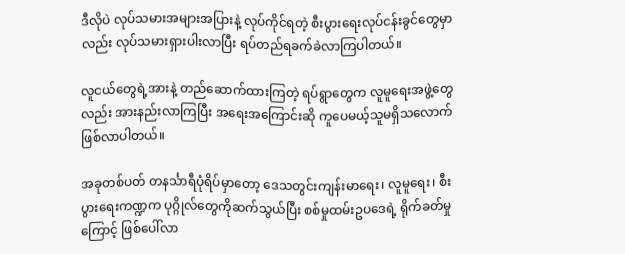ဒီလိုပဲ လုပ်သမားအများအပြားနဲ့ လုပ်ကိုင်ရတဲ့ စီးပွားရေးလုပ်ငန်းခွင်တွေမှာလည်း လုပ်သမားရှားပါးလာပြီး ရပ်တည်ရခက်ခဲလာကြပါတယ်။

လူငယ်တွေရဲ့အားနဲ့ တည်ဆောက်ထားကြတဲ့ ရပ်ရွာတွေက လူမူရေးအဖွဲ့တွေလည်း အားနည်းလာကြပြီး အရေးအကြောင်းဆို ကူပေမယ့်သူမရှိသလောက် ဖြစ်လာပါတယ်။

အခုတစ်ပတ် တနင်္သာရီပုံရိပ်မှာတော့ ဒေသတွင်းကျန်းမာရေး၊ လူမူရေး၊ စီးပွားရေးကဏ္ဍက ပုဂ္ဂိုလ်တွေကိုဆက်သွယ်ပြီး စစ်မှုထမ်းဥပဒေရဲ့ ရိုက်ခတ်မှုကြောင့် ဖြစ်ပေါ်လာ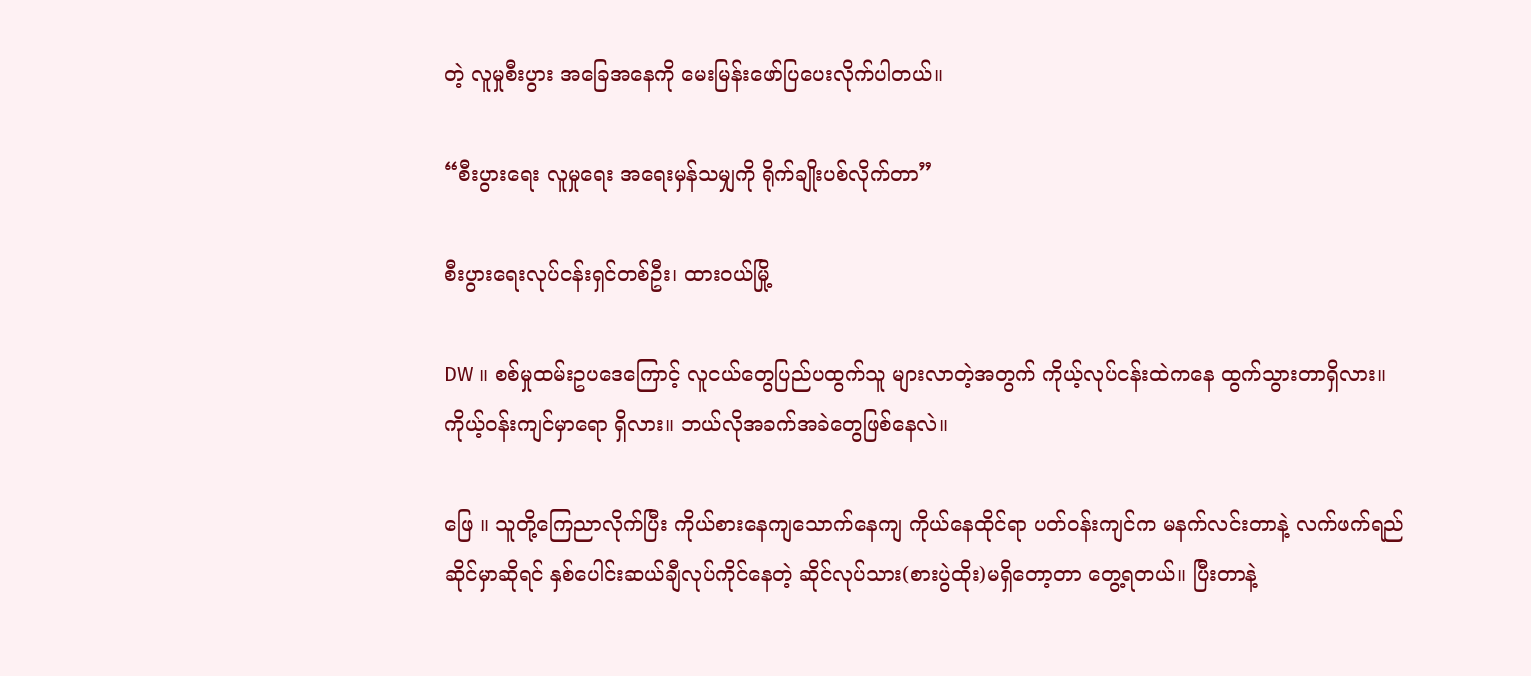တဲ့ လူမှုစီးပွား အခြေအနေကို မေးမြန်းဖော်ပြ‌ပေးလိုက်ပါတယ်။

“စီးပွားရေး လူမှုရေး အရေးမှန်သမျှကို ရိုက်ချိုးပစ်လိုက်တာ”

စီးပွားရေးလုပ်ငန်းရှင်တစ်ဦး၊ ထားဝယ်မြို့

DW ။ စစ်မှုထမ်းဥပဒေကြောင့် လူငယ်တွေပြည်ပထွက်သူ များလာတဲ့အတွက် ကိုယ့်လုပ်ငန်းထဲကနေ ထွက်သွားတာရှိလား။ ကိုယ့်ဝန်းကျင်မှာရော ရှိလား။ ဘယ်လိုအခက်အခဲတွေဖြစ်နေလဲ။

ဖြေ ။ သူတို့ကြေညာလိုက်ပြီး ကိုယ်စားနေကျသောက်နေကျ ကိုယ်နေထိုင်ရာ ပတ်ဝန်းကျင်က မနက်လင်းတာနဲ့ လက်ဖက်ရည်ဆိုင်မှာဆိုရင် နှစ်ပေါင်းဆယ်ချီလုပ်ကိုင်နေတဲ့ ဆိုင်လုပ်သား(စားပွဲထိုး)မရှိတော့တာ တွေ့ရတယ်။ ပြီးတာနဲ့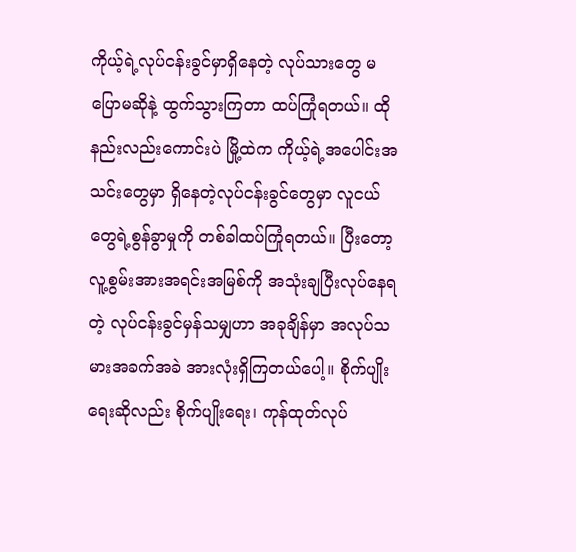ကိုယ့်ရဲ့လုပ်ငန်းခွင်မှာရှိနေတဲ့ လုပ်သားတွေ မပြောမဆိုနဲ့ ထွက်သွားကြတာ ထပ်ကြုံရတယ်။ ထိုနည်းလည်းကောင်းပဲ မြို့ထဲက ကိုယ့်ရဲ့အပေါင်းအသင်းတွေမှာ ရှိနေတဲ့လုပ်ငန်းခွင်တွေမှာ လူငယ်တွေရဲ့စွန်ခွာမှုကို တစ်ခါထပ်ကြုံရတယ်။ ပြီးတော့ လူ့စွမ်းအားအရင်းအမြစ်ကို အသုံးချပြီးလုပ်နေရတဲ့ လုပ်ငန်းခွင်မှန်သမျှဟာ အခုချိန်မှာ အလုပ်သမားအခက်အခဲ အားလုံးရှိကြတယ်ပေါ့။ စိုက်ပျိုးရေးဆိုလည်း စိုက်ပျိုးရေး၊ ကုန်ထုတ်လုပ်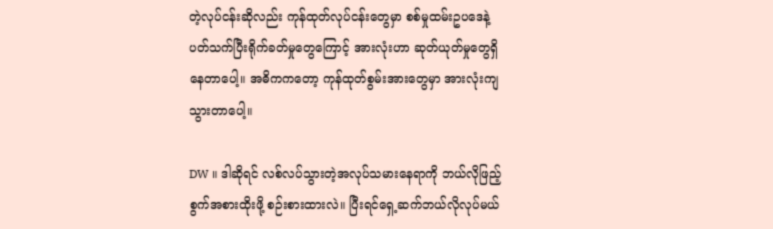တဲ့လုပ်ငန်းဆိုလည်း ကုန်ထုတ်လုပ်ငန်းတွေမှာ စစ်မှုထမ်းဥပဒေနဲ့ ပတ်သက်ပြီးရိုက်ခတ်မှုတွေကြောင့် အားလုံးဟာ ဆုတ်ယုတ်မှုတွေရှိနေတာပေါ့။ အဓိကကတော့ ကုန်ထုတ်စွမ်းအားတွေမှာ အားလုံးကျသွားတာပေါ့။

DW ။ ဒါဆိုရင် လစ်လပ်သွားတဲ့အလုပ်သမားနေရာကို ဘယ်လိုဖြည့်စွက်အစားထိုးဖို့ စဉ်းစားထားလဲ။ ပြီးရင်ရှေ့ဆက်ဘယ်လိုလုပ်မယ်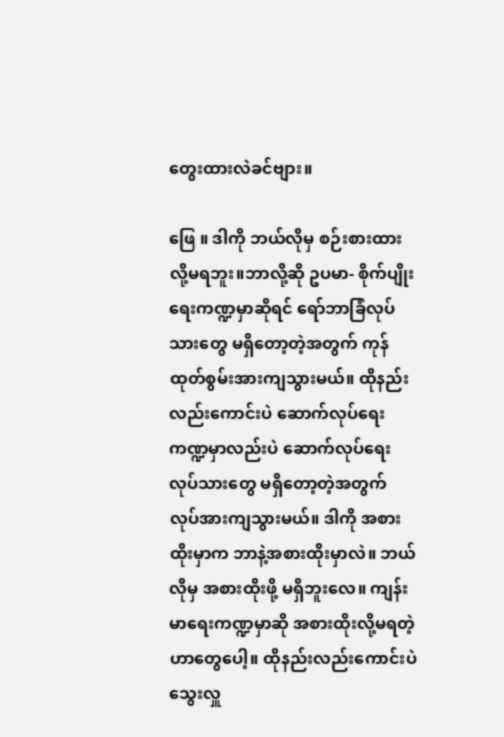တွေးထားလဲခင်ဗျား။

ဖြေ ။ ဒါကို ဘယ်လိုမှ စဉ်းစားထားလို့မရဘူး။ဘာလို့ဆို ဥပမာ- စိုက်ပျိုးရေးကဏ္ဍမှာဆိုရင် ရော်ဘာခြံလုပ်သားတွေ မရှိတော့တဲ့အတွက် ကုန်ထုတ်စွမ်းအားကျသွားမယ်။ ထိုနည်းလည်းကောင်းပဲ ဆောက်လုပ်ရေးကဏ္ဍမှာလည်းပဲ ဆောက်လုပ်ရေးလုပ်သားတွေ မရှိတော့တဲ့အတွက် လုပ်အားကျသွားမယ်။ ဒါကို အစားထိုးမှာက ဘာနဲ့အစားထိုးမှာလဲ။ ဘယ်လိုမှ အစားထိုးဖို့ မရှိဘူးလေ။ ကျန်းမာရေးကဏ္ဍမှာဆို အစားထိုးလို့မရတဲ့ဟာတွေပေါ့။ ထိုနည်းလည်းကောင်းပဲ သွေးလှူ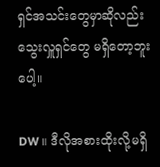ရှင်အသင်းတွေမှာဆိုလည်း သွေးလှူရှင်တွေ မရှိတော့ဘူးပေါ့။

DW ။ ဒီလိုအစားထိုးလို့မရှိ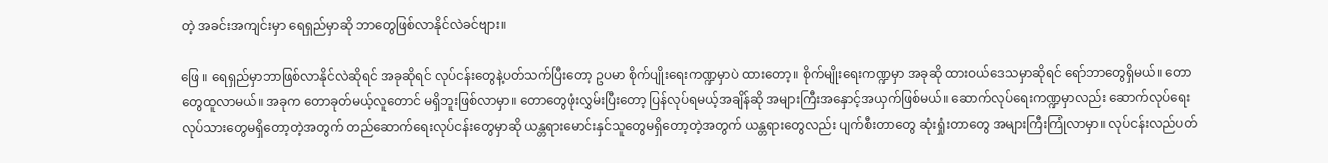တဲ့ အခင်းအကျင်းမှာ ရေရှည်မှာဆို ဘာတွေဖြစ်လာနိုင်လဲခင်ဗျား။

ဖြေ ။ ရေရှည်မှာဘာဖြစ်လာနိုင်လဲဆိုရင် အခုဆိုရင် လုပ်ငန်းတွေနဲ့ပတ်သက်ပြီးတော့ ဥပမာ စိုက်ပျိုးရေးကဏ္ဍမှာပဲ ထားတော့။ စိုက်မျိုးရေးကဏ္ဍမှာ အခုဆို ထားဝယ်ဒေသမှာဆိုရင် ရော်ဘာတွေရှိမယ်။ တောတွေထူလာမယ်။ အခုက တောခုတ်မယ့်လူတောင် မရှိဘူးဖြစ်လာမှာ။ တောတွေဖုံးလွှမ်းပြီးတော့ ပြန်လုပ်ရမယ့်အချိန်ဆို အများကြီးအနှောင့်အယှက်ဖြစ်မယ်။ ဆောက်လုပ်ရေးကဏ္ဍမှာလည်း ဆောက်လုပ်ရေးလုပ်သားတွေမရှိတော့တဲ့အတွက် တည်ဆောက်ရေးလုပ်ငန်းတွေမှာဆို ယန္တရားမောင်းနှင်သူတွေမရှိတော့တဲ့အတွက် ယန္တရားတွေလည်း ပျက်စီးတာတွေ ဆုံးရှုံးတာတွေ အများကြီးကြုံလာမှာ။ လုပ်ငန်းလည်ပတ်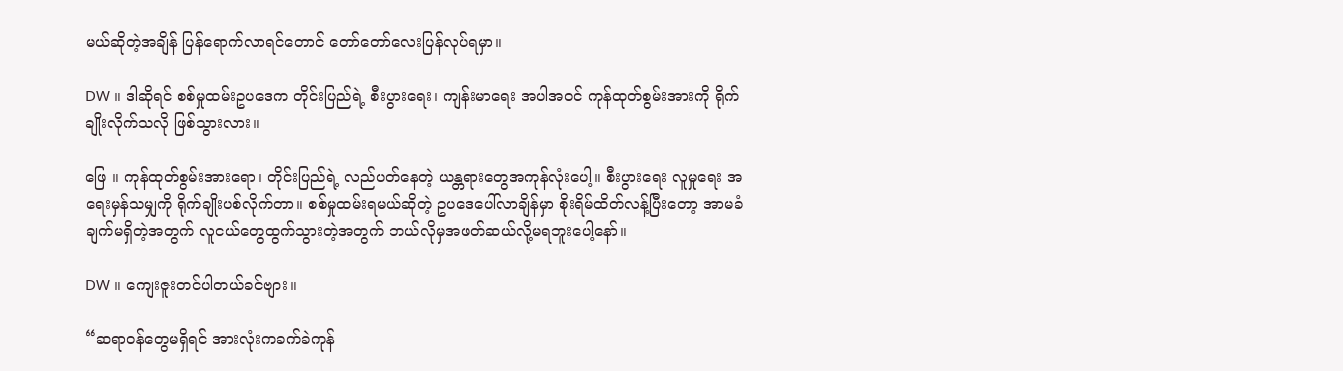မယ်ဆိုတဲ့အချိန် ပြန်ရောက်လာရင်တောင် တော်တော်လေးပြန်လုပ်ရမှာ။

DW ။ ဒါဆိုရင် စစ်မှုထမ်းဥပဒေက တိုင်းပြည်ရဲ့ စီးပွားရေး၊ ကျန်းမာရေး အပါအဝင် ကုန်ထုတ်စွမ်းအားကို ရိုက်ချိုးလိုက်သလို ဖြစ်သွားလား။

ဖြေ ။ ကုန်ထုတ်စွမ်းအားရော၊ တိုင်းပြည်ရဲ့ လည်ပတ်နေတဲ့ ယန္တရားတွေအကုန်လုံးပေါ့။ စီးပွားရေး လူမှုရေး အရေးမှန်သမျှကို ရိုက်ချိုးပစ်လိုက်တာ။ စစ်မှုထမ်းရမယ်ဆိုတဲ့ ဥပဒေပေါ်လာချိန်မှာ စိုးရိမ်ထိတ်လန့်ပြီးတော့ အာမခံချက်မရှိတဲ့အတွက် လူငယ်တွေထွက်သွားတဲ့အတွက် ဘယ်လိုမှအဖတ်ဆယ်လို့မရဘူးပေါ့နော်။

DW ။ ကျေးဇူးတင်ပါတယ်ခင်ဗျား။

“ဆရာဝန်တွေမရှိရင် ‌အားလုံးကခက်ခဲကုန်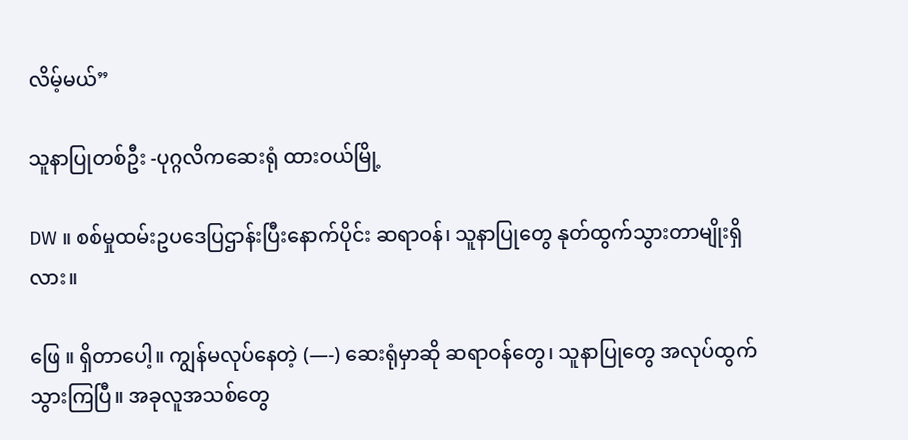လိမ့်မယ်”

သူနာပြုတစ်ဦး -ပုဂ္ဂလိကဆေးရုံ ထားဝယ်မြို့

DW ။ စစ်မှုထမ်းဥပဒေပြဌာန်းပြီးနောက်ပိုင်း ဆရာဝန်၊ သူနာပြုတွေ နုတ်ထွက်သွားတာမျိုးရှိလား။

ဖြေ ။ ရှိတာပေါ့။ ကျွန်မလုပ်နေတဲ့ (—-) ဆေးရုံမှာဆို ဆရာဝန်တွေ၊ သူနာပြုတွေ အလုပ်ထွက်သွားကြပြီ။ အခုလူအသစ်တွေ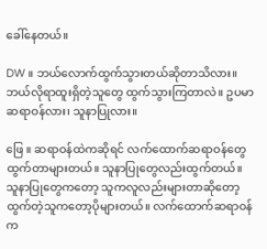ခေါ်နေတယ်။

DW ။ ဘယ်လောက်ထွက်သွားတယ်ဆိုတာသိလား။ ဘယ်လိုရာထူးရှိတဲ့သူတွေ ထွက်သွားကြတာလဲ။ ဥပမာ ဆရာဝန်လား၊ သူနာပြုလား။

ဖြေ ။ ဆရာဝန်ထဲကဆိုရင် လက်ထောက်ဆရာဝန်တွေ ထွက်တာများတယ်။ သူနာပြုတွေလည်းထွက်တယ်။ သူနာပြုတွေကတော့ သူကလူလည်းများတာ‌ဆို‌တော့ ထွက်တဲ့သူကတော့ပိုများတယ်။ လက်ထောက်ဆရာဝန်က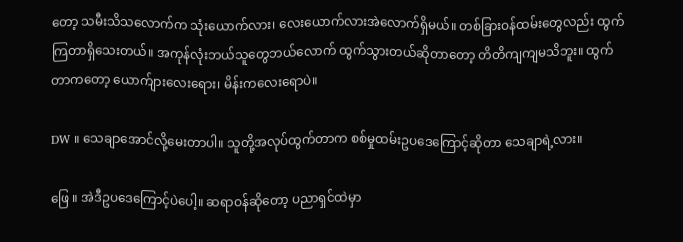တော့ သမီးသိသလောက်က သုံးယောက်လား၊ လေးယောက်လားအဲလောက်ရှိမယ်။ တစ်ခြားဝန်ထမ်းတွေလည်း ထွက်ကြတာရှိသေးတယ်။ အကုန်လုံးဘယ်သူတွေဘယ်လောက် ထွက်သွားတယ်ဆိုတာတော့ တိတိကျကျမသိဘူး။ ထွက်တာကတော့ ယောက်ျားလေးရေား၊ မိန်းကလေးရောပဲ။

DW ။ သေ‌ချာအောင်လို့မေးတာပါ။ သူတို့အလုပ်ထွက်တာက စစ်မှုထမ်းဥပဒေကြောင့်ဆိုတာ သေချာရဲ့လား။

ဖြေ ။ အဲဒီဥပဒေကြောင့်ပဲပေါ့။ ဆရာဝန်ဆိုတော့ ပညာရှင်ထဲမှာ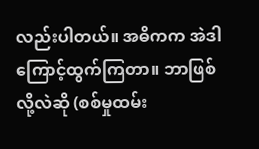လည်းပါတယ်။ အဓိကက အဲဒါကြောင့်ထွက်ကြတာ။ ဘာဖြစ်လို့လဲဆို (စစ်မှုထမ်း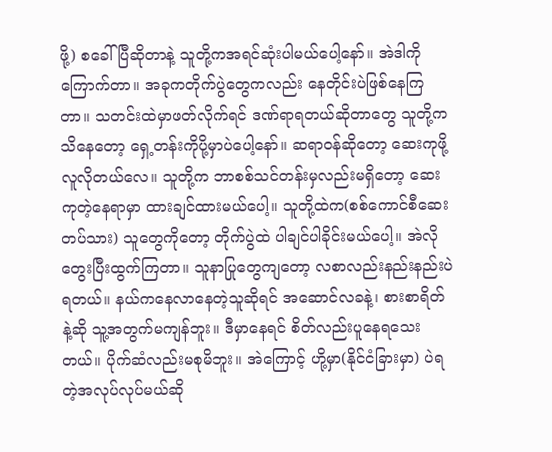ဖို့) စခေါ်ပြီဆိုတာနဲ့ သူတို့ကအရင်ဆုံးပါမယ်ပေါ့နော်။ အဲဒါကိုကြောက်တာ။ အခုကတိုက်ပွဲတွေကလည်း နေတိုင်းပဲဖြစ်နေကြတာ။ သတင်းထဲမှာဖတ်လိုက်ရင် ဒဏ်ရာရတယ်ဆိုတာတွေ သူတို့ကသိနေတော့ ရှေ့တန်းကိုပို့မှာပဲပေါ့နော်။ ဆရာဝန်ဆိုတော့ ‌ဆေးကုဖို့လူလိုတယ်လေ။ သူတို့က ဘာစစ်သင်တန်းမှလည်းမရှိတော့ ဆေးကုတဲ့နေရာမှာ ထားချင်ထားမယ်ပေါ့။ သူတို့ထဲက(စစ်ကောင်စီဆေးတပ်သား) သူတွေကိုတော့ တိုက်ပွဲထဲ ပါချင်ပါခိုင်းမယ်ပေါ့။ အဲလိုတွေးပြီးထွက်ကြတာ။ သူနာပြုတွေကျတော့ လစာလည်းနည်းနည်းပဲရတယ်။ နယ်ကနေလာနေတဲ့သူဆိုရင် အဆောင်လခနဲ့၊ စားစာရိတ်နဲ့ဆို သူ့အတွက်မကျန်ဘူး။ ဒီမှာနေရင် စိတ်လည်းပူနေရသေးတယ်။ ပိုက်ဆံလည်းမစုမိဘူး။ အဲကြောင့် ဟို့မှာ(နိုင်ငံခြားမှာ) ပဲရတဲ့အလုပ်လုပ်မယ်ဆို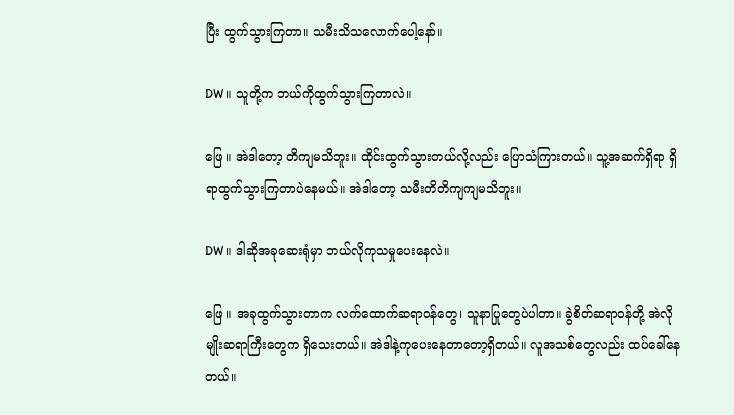ပြီး ထွက်သွားကြတာ။ သမီးသိသလောက်ပေါ့နော်။

DW ။ သူတို့က ဘယ်ကိုထွက်သွားကြတာလဲ။

ဖြေ ။ အဲဒါ‌တော့ တိကျမသိဘူး။ ထိုင်းထွက်သွားတယ်လို့လည်း ပြောသံကြားတယ်။ သူ့အဆက်ရှိရာ ရှိရာထွက်သွားကြတာပဲနေမယ်။ အဲဒါတော့ သမီးတိတိကျကျမသိဘူး။

DW ။ ဒါဆိုအခုဆေးရုံ‌မှာ ဘယ်လိုကုသမှုပေးနေလဲ။

ဖြေ ။ အခုထွက်သွားတာက လက်ထောက်ဆရာဝန်တွေ၊ သူနာပြုတွေပဲပါတာ။ ခွဲစိတ်ဆရာဝန်တို့ အဲလိုမျိုးဆရာကြီးတွေက ရှိသေးတယ်။ အဲဒါနဲ့ကုပေးနေတာတော့ရှိတယ်။ လူအသစ်တွေလည်း ထပ်ခေါ်နေတယ်။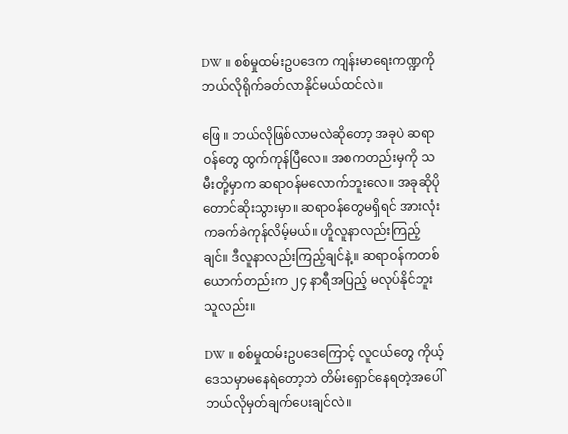DW ။ စစ်မှုထမ်းဥပဒေက ကျန်းမာရေးက‌ဏ္ဍကို ဘယ်လိုရိုက်ခတ်လာနိုင်မယ်ထင်လဲ။

ဖြေ ။ ဘယ်လိုဖြစ်လာမလဲဆိုတော့ အခုပဲ ဆရာဝန်တွေ ထွက်ကုန်ပြီလေ။ အစကတည်းမှကို သမီးတို့မှာက ဆရာဝန်မလောက်ဘူးလေ။ အခုဆိုပိုတောင်ဆိုးသွားမှာ။ ဆရာဝန်တွေမရှိရင် ‌အားလုံးကခက်ခဲကုန်လိမ့်မယ်။ ဟိူလူနာလည်းကြည့်ချင်။ ဒီလူနာလည်းကြည့်ချင်နဲ့။ ဆရာဝန်ကတစ်ယောက်တည်းက ၂၄ နာရီအပြည့် မလုပ်နိုင်ဘူးသူလည်း။

DW ။ စစ်မှုထမ်းဥပဒေကြောင့် လူငယ်တွေ ကိုယ့်ဒေသမှာမနေရဲတော့ဘဲ တိမ်းရှောင်နေရတဲ့အပေါ် ဘယ်လိုမှတ်ချက်ပေးချင်လဲ။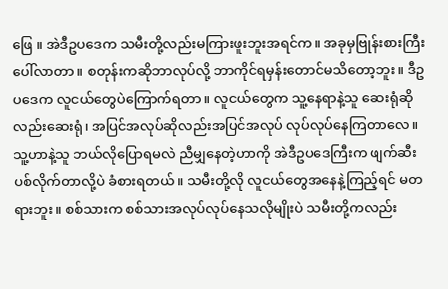ဖြေ ။ အဲဒီဥပဒေက သမီးတို့လည်းမကြားဖူးဘူးအရင်က။ အခုမှ‌ဗြုန်းစားကြီးပေါ်လာတာ။ စတုန်းကဆိုဘာလုပ်လို့ ဘာကိုင်ရမှန်းတောင်မသိတော့ဘူး။ ဒီဥပဒေက လူငယ်တွေပဲကြောက်ရတာ။ လူငယ်တွေက သူ့နေရာနဲ့သူ ဆေးရုံဆိုလည်းဆေးရုံ၊ အပြင်အလုပ်ဆိုလည်းအပြင်အလုပ် လုပ်လုပ်နေကြတာလေ။ သူ့ဟာနဲ့သူ ဘယ်လိုပြောရမလဲ ညီမျှနေတဲ့ဟာကို အဲဒီဥပဒေကြီးက ဖျက်ဆီးပစ်လိုက်တာလို့ပဲ ခံစားရတယ်။ သမီးတို့လို လူငယ်တွေအနေနဲ့ကြည့်ရင် မတရားဘူး။ စစ်သားက စစ်သားအလုပ်လုပ်နေသလိုမျိုးပဲ သမီးတို့ကလည်း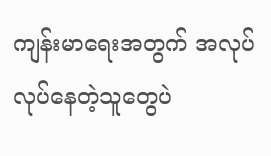ကျန်းမာရေးအတွက် အလုပ်လုပ်နေတဲ့သူတွေပဲ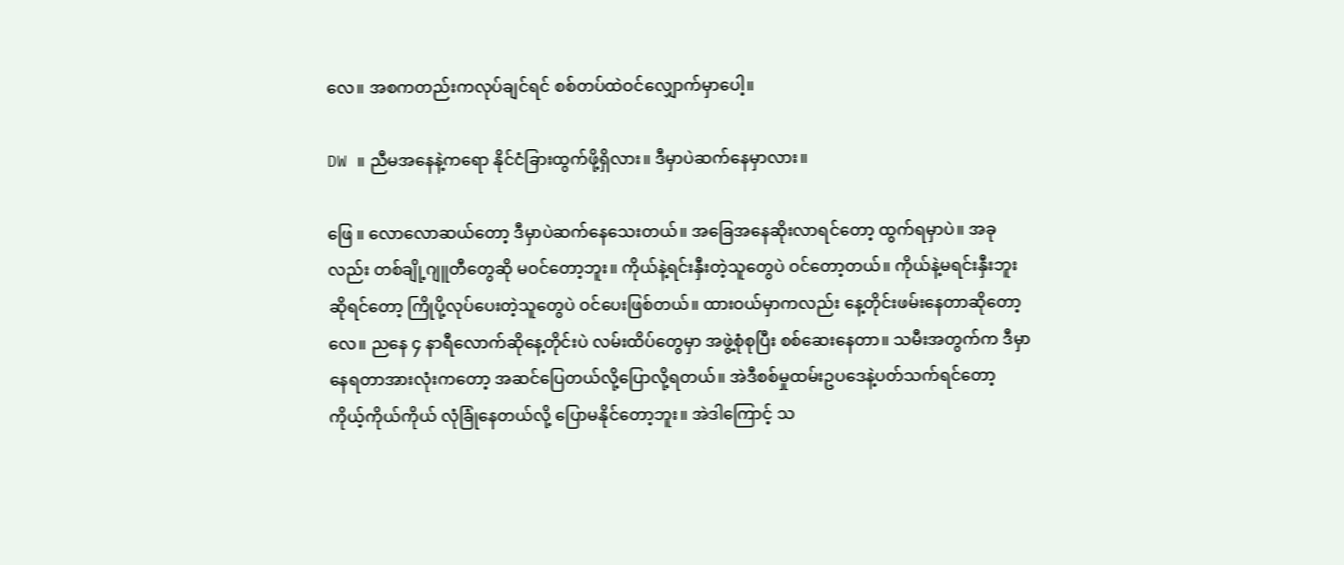လေ။ အစကတည်းကလုပ်ချင်ရင် စစ်တပ်ထဲ‌ဝင်လျှောက်မှာပေါ့။

DW ။ ညီမအနေနဲ့ကရော နိုင်ငံခြားထွက်ဖို့ရှိလား။ ဒီမှာပဲဆက်နေမှာလား။

ဖြေ ။ လောလောဆယ်တော့ ဒီမှာပဲဆက်နေသေးတယ်။ အခြေအနေဆိုးလာရင်တော့ ထွက်ရမှာပဲ။ အခုလည်း တစ်ချို့ဂျူတီတွေဆို မဝင်တော့ဘူး။ ကိုယ်နဲ့ရင်းနှီးတဲ့သူတွေပဲ ဝင်တော့တယ်။ ကိုယ်နဲ့မရင်းနှီးဘူးဆိုရင်တော့ ကြိုပို့လုပ်ပေးတဲ့သူတွေပဲ ဝင်ပေးဖြစ်တယ်။ ထားဝယ်မှာကလည်း နေ့တိုင်းဖမ်းနေတာဆိုတော့လေ။ ညနေ ၄ နာရီလောက်ဆိုနေ့တိုင်းပဲ လမ်းထိပ်တွေမှာ အဖွဲ့စုံစုပြီး စစ်ဆေးနေတာ။ သမီးအတွက်က ဒီမှာနေရတာအားလုံးကတော့ အဆင်ပြေတယ်လို့ပြောလို့ရတယ်။ အဲဒီစစ်မှုထမ်းဥပဒေနဲ့ပတ်သက်ရင်တော့ ကိုယ့်ကိုယ်ကိုယ် လုံခြုံနေတယ်လို့ ပြောမနိုင်တော့ဘူး။ အဲဒါကြောင့် သ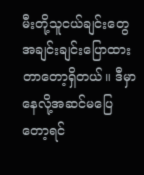မီးတို့သူငယ်ချင်းတွေ အချင်းချင်းပြောထားတာတော့ရှိတယ်။ ဒီမှာနေလို့အဆင်မပြေတော့ရင်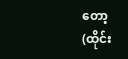တော့ (ထိုင်း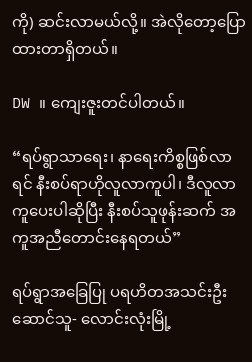ကို) ဆင်းလာမယ်လို့။ အဲလိုတော့ပြောထားတာရှိတယ်။

DW ။ ကျေးဇူးတင်ပါတယ်။

“ရပ်ရွာသာရေး၊ နာရေးကိစ္စဖြစ်လာရင် နီးစပ်ရာဟိုလူလာကူ‌ပါ၊ ဒီလူလာကူပေးပါဆိုပြီး နီးစပ်သူဖုန်းဆက် အကူအညီတောင်းနေရတယ်”

ရပ်ရွာအခြေပြု ပရဟိတအသင်းဦးဆောင်သူ- လောင်းလုံးမြို့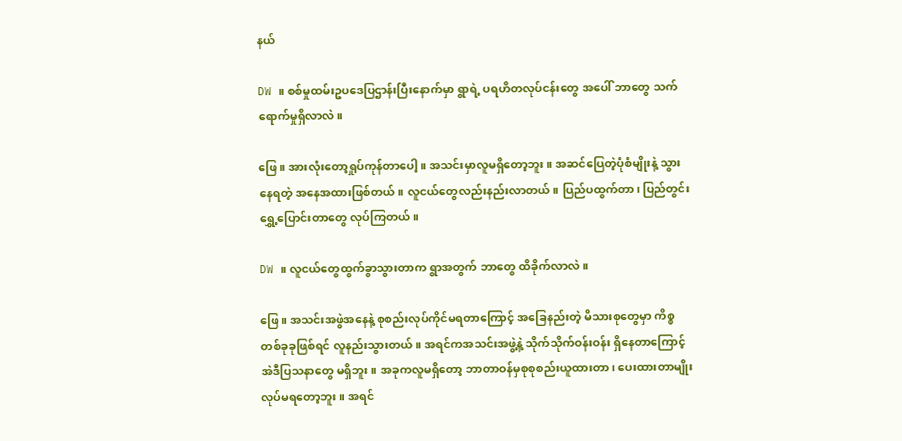နယ်

DW ။ စစ်မှုထမ်းဥပဒေပြဌာန်းပြီးနောက်မှာ ရွာရဲ့ ပရဟိတလုပ်ငန်းတွေ အပေါ် ဘာတွေ သက်ရောက်မှုရှိလာလဲ။

ဖြေ ။ အားလုံးတော့ရှုပ်ကုန်တာပေါ့။ အသင်းမှာလူမရှိတော့ဘူး။ အဆင်ပြေတဲ့ပုံစံမျိုးနဲ့ သွားနေရတဲ့ အနေအထားဖြစ်တယ်။ လူငယ်တွေလည်းနည်းလာတယ်။ ပြည်ပထွက်တာ၊ ပြည်တွင်းရွှေ့ပြောင်းတာတွေ လုပ်ကြတယ်။

DW ။ လူငယ်တွေထွက်ခွာသွားတာက ရွာအတွက် ဘာတွေ ထိခိုက်လာလဲ။

ဖြေ ။ အသင်းအဖွဲအနေနဲ့ စုစည်းလုပ်ကိုင်မရတာကြောင့် အခြေနည်းတဲ့ မိသားစုတွေမှာ ကိစ္စတစ်ခုခုဖြစ်ရင် လူနည်းသွားတယ်။ အရင်ကအသင်းအဖွဲ့နဲ့ သိုက်သိုက်ဝန်းဝန်း ရှိနေတာကြောင့် အဲဒီပြသနာတွေ မရှိဘူး။ အခုကလူမရှိတော့ ဘာတာဝန်မှစုစုစည်းယူထားတာ၊ ‌ပေးထားတာမျိုး လုပ်မရတော့ဘူး။ အရင်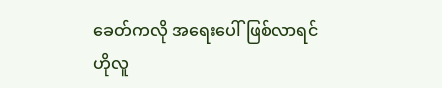ခေတ်ကလို အရေးပေါ်ဖြစ်လာရင် ဟိုလူ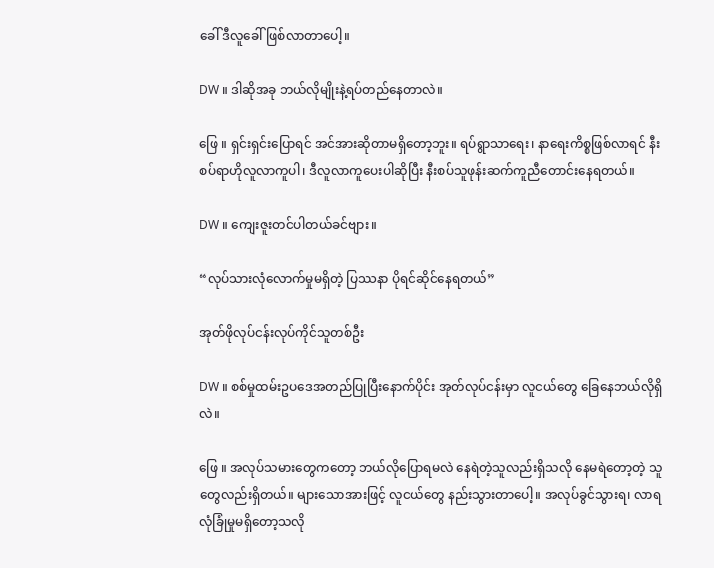ခေါ် ‌ဒီလူခေါ်ဖြစ်လာတာပေါ့။

DW ။ ဒါဆိုအခု ဘယ်လိုမျိုးနဲ့ရပ်တည်နေတာလဲ။

ဖြေ ။ ရှင်းရှင်းပြောရင် အင်အားဆိုတာမရှိတော့ဘူး။ ရပ်ရွာသာရေး၊ နာရေးကိစ္စဖြစ်လာရင် နီးစပ်ရာဟိုလူလာကူ‌ပါ၊ ဒီလူလာကူပေးပါဆိုပြီး နီးစပ်သူဖုန်းဆက်ကူညီတောင်းနေရတယ်။

DW ။ ကျေးဇူးတင်ပါတယ်ခင်ဗျား။

“လုပ်သားလုံလောက်မှုမရှိတဲ့ ပြဿနာ ပိုရင်ဆိုင်နေရတယ်”

အုတ်ဖိုလုပ်ငန်းလုပ်ကိုင်သူတစ်ဦး

DW ။ စစ်မှုထမ်းဥပဒေအတည်ပြုပြီးနောက်ပိုင်း အုတ်လုပ်ငန်းမှာ လူငယ်တွေ ခြေနေဘယ်လိုရှိလဲ။

ဖြေ ။ အလုပ်သမားတွေကတော့ ဘယ်လိုပြောရမလဲ နေရဲတဲ့သူလည်းရှိသလို နေမရဲတော့တဲ့ သူတွေလည်းရှိတယ်။ များသောအားဖြင့် လူငယ်တွေ နည်းသွားတာပေါ့‌။ အလုပ်ခွင်သွားရ၊ လာရလုံခြုံမှုမရှိတော့သလို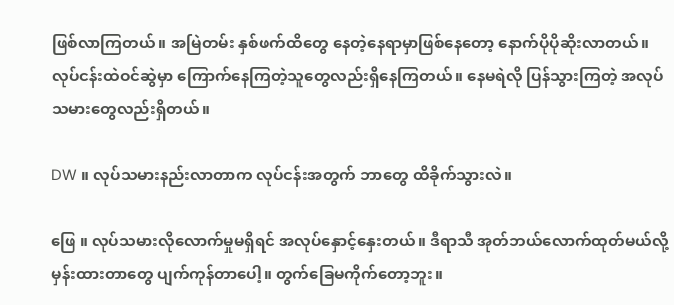ဖြစ်လာကြတယ်။ အမြဲတမ်း နှစ်ဖက်ထိတွေ နေတဲ့နေရာမှာဖြစ်နေတော့ နောက်ပိုပိုဆိုးလာတယ်။ လုပ်ငန်းထဲဝင်ဆွဲမှာ ကြောက်နေကြတဲ့သူတွေလည်းရှိ‌နေကြတယ်။ နေမရဲလို ပြန်သွားကြတဲ့ အလုပ်သမားတွေလည်းရှိတယ်။

DW ။ လုပ်သမားနည်းလာတာက လုပ်ငန်းအတွက် ဘာတွေ ထိခိုက်သွားလဲ။

ဖြေ ။ လုပ်သမားလိုလောက်မှုမရှိရင် အလုပ်နှောင့်နှေးတယ်။ ဒီရာသီ အုတ်ဘယ်လောက်ထုတ်မယ်လို့ မှန်းထားတာတွေ ပျက်ကုန်တာပေါ့။ တွက်ခြေမကိုက်တော့ဘူး။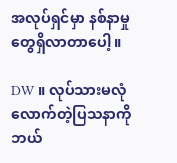အလုပ်ရှင်မှာ နစ်နာမှုတွေရှိလာတာပေါ့။

DW ။ လုပ်သားမလုံလောက်တဲ့ပြသနာကို ဘယ်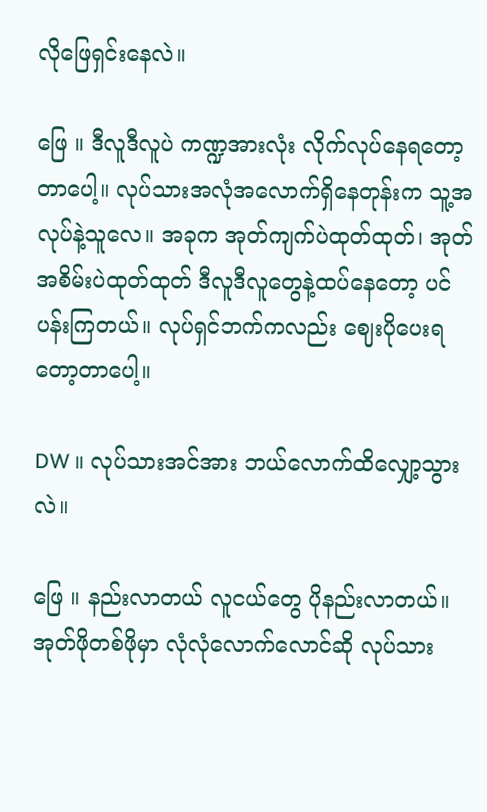လိုဖြေရှင်းနေလဲ။

ဖြေ ။ ဒီလူဒီလူပဲ ကဏ္ဍအားလုံး လိုက်လုပ်နေရတော့တာပေါ့။ လုပ်သားအလုံအလောက်ရှိနေတုန်းက သူ့အလုပ်နဲ့သူလေ။ အခုက အုတ်ကျက်ပဲထုတ်ထုတ်၊ အုတ်အစိမ်းပဲထုတ်ထုတ် ဒီလူဒီလူတွေနဲ့ထပ်နေတော့ ပင်ပန်းကြတယ်။ လုပ်ရှင်ဘက်ကလည်း ဈေးပိုပေးရတော့တာပေါ့။

DW ။ လုပ်သားအင်အား ဘယ်လောက်ထိလျှော့သွားလဲ။

ဖြေ ။ နည်းလာတယ် လူငယ်တွေ ပိုနည်းလာတယ်။ အုတ်ဖိုတစ်ဖိုမှာ လုံလုံလောက်လောင်ဆို လုပ်သား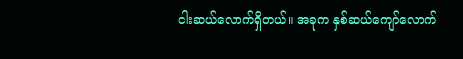ငါးဆယ်လောက်ရှိတယ်။ အခုက နှစ်ဆယ်ကျော်လောက်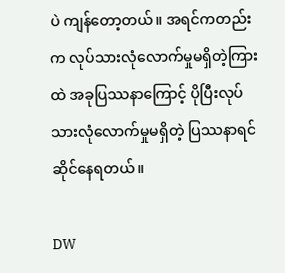ပဲ ကျန်တော့တယ်။ အရင်ကတည်းက လုပ်သားလုံလောက်မှုမရှိတဲ့ကြားထဲ အခုပြဿနာကြောင့် ပိုပြီးလုပ်သားလုံလောက်မှုမရှိတဲ့ ပြဿနာရင်ဆိုင်နေရတယ်။

DW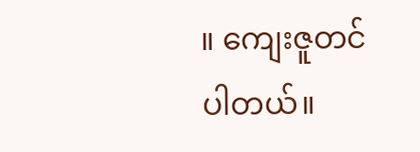။ ကျေးဇူတင်ပါတယ်။